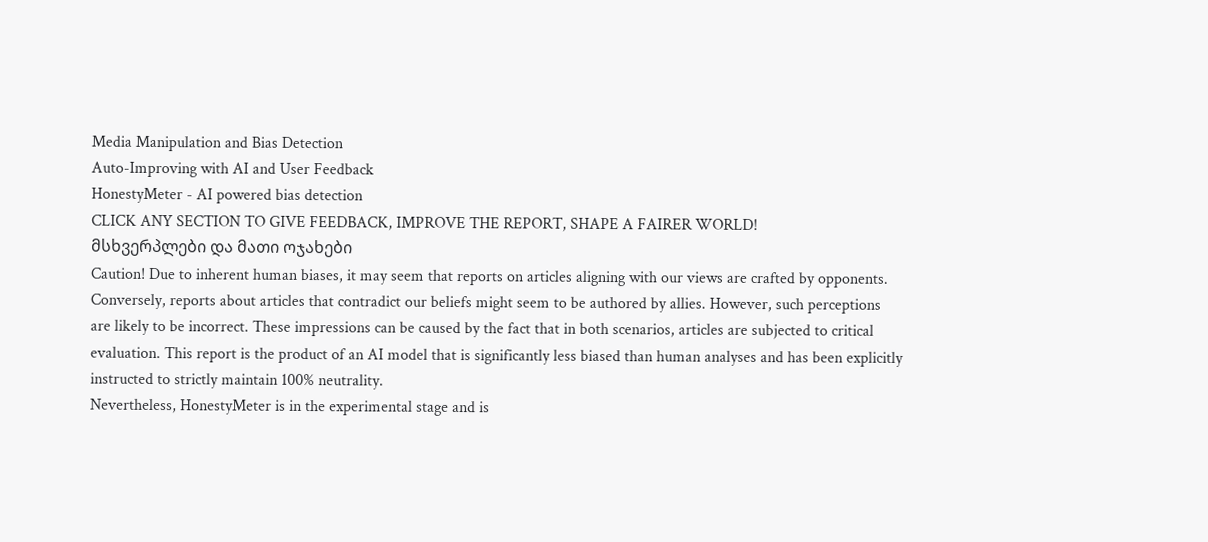Media Manipulation and Bias Detection
Auto-Improving with AI and User Feedback
HonestyMeter - AI powered bias detection
CLICK ANY SECTION TO GIVE FEEDBACK, IMPROVE THE REPORT, SHAPE A FAIRER WORLD!
მსხვერპლები და მათი ოჯახები
Caution! Due to inherent human biases, it may seem that reports on articles aligning with our views are crafted by opponents. Conversely, reports about articles that contradict our beliefs might seem to be authored by allies. However, such perceptions are likely to be incorrect. These impressions can be caused by the fact that in both scenarios, articles are subjected to critical evaluation. This report is the product of an AI model that is significantly less biased than human analyses and has been explicitly instructed to strictly maintain 100% neutrality.
Nevertheless, HonestyMeter is in the experimental stage and is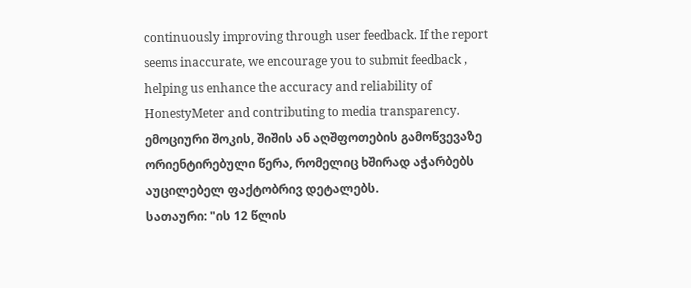continuously improving through user feedback. If the report seems inaccurate, we encourage you to submit feedback , helping us enhance the accuracy and reliability of HonestyMeter and contributing to media transparency.
ემოციური შოკის, შიშის ან აღშფოთების გამოწვევაზე ორიენტირებული წერა, რომელიც ხშირად აჭარბებს აუცილებელ ფაქტობრივ დეტალებს.
სათაური: "ის 12 წლის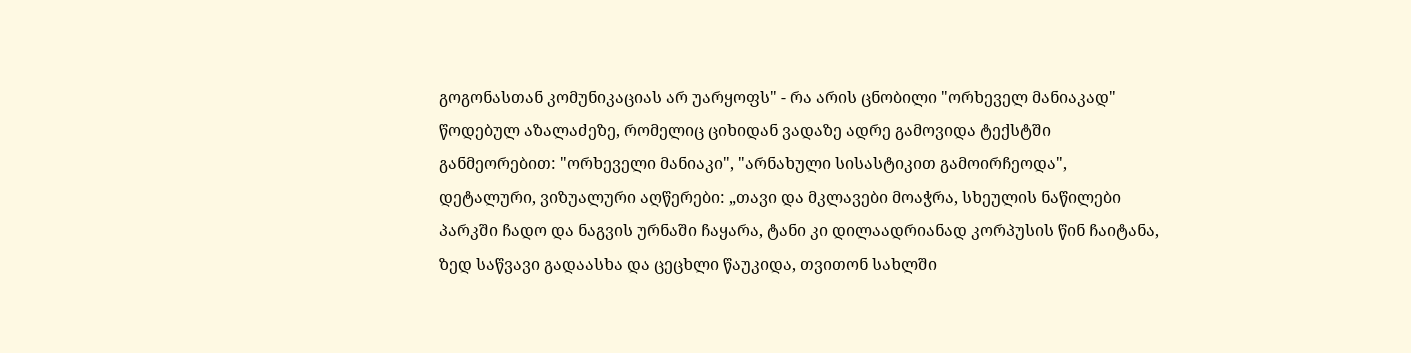გოგონასთან კომუნიკაციას არ უარყოფს" - რა არის ცნობილი "ორხეველ მანიაკად" წოდებულ აზალაძეზე, რომელიც ციხიდან ვადაზე ადრე გამოვიდა ტექსტში განმეორებით: "ორხეველი მანიაკი", "არნახული სისასტიკით გამოირჩეოდა", დეტალური, ვიზუალური აღწერები: „თავი და მკლავები მოაჭრა, სხეულის ნაწილები პარკში ჩადო და ნაგვის ურნაში ჩაყარა, ტანი კი დილაადრიანად კორპუსის წინ ჩაიტანა, ზედ საწვავი გადაასხა და ცეცხლი წაუკიდა, თვითონ სახლში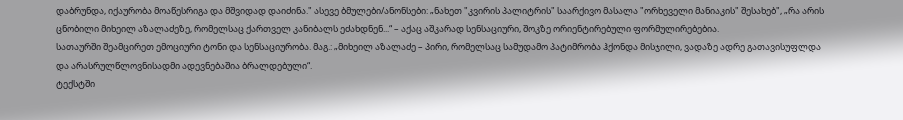დაბრუნდა, იქაურობა მოაწესრიგა და მშვიდად დაიძინა." ასევე ბმულები/ანონსები: „ნახეთ "კვირის პალიტრის" საარქივო მასალა "ორხეველი მანიაკის" შესახებ", „რა არის ცნობილი მიხეილ აზალაძეზე, რომელსაც ქართველ კანიბალს ეძახდნენ...“ – აქაც აშკარად სენსაციური, შოკზე ორიენტირებული ფორმულირებებია.
სათაურში შეამცირეთ ემოციური ტონი და სენსაციურობა. მაგ.: „მიხეილ აზალაძე – პირი, რომელსაც სამუდამო პატიმრობა ჰქონდა მისჯილი, ვადაზე ადრე გათავისუფლდა და არასრულწლოვნისადმი ადევნებაშია ბრალდებული“.
ტექსტში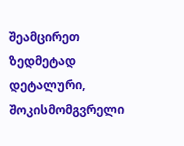შეამცირეთ ზედმეტად დეტალური, შოკისმომგვრელი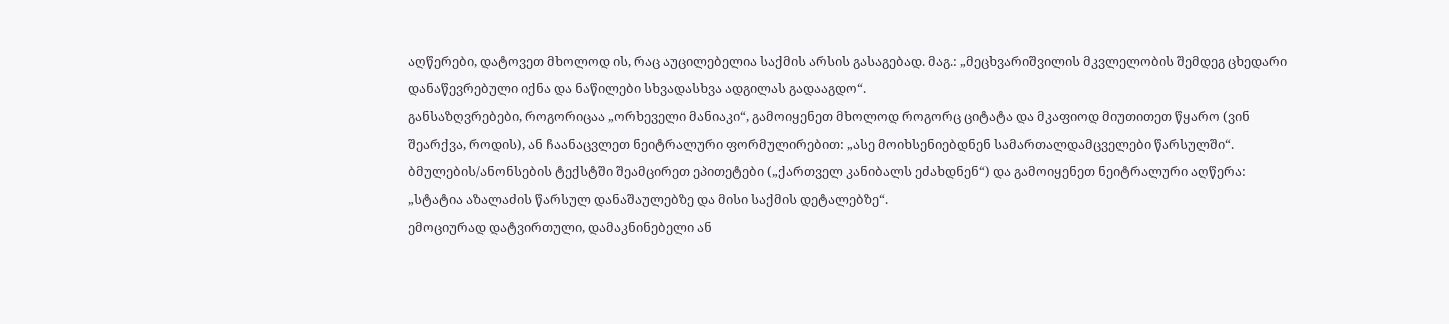აღწერები, დატოვეთ მხოლოდ ის, რაც აუცილებელია საქმის არსის გასაგებად. მაგ.: „მეცხვარიშვილის მკვლელობის შემდეგ ცხედარი დანაწევრებული იქნა და ნაწილები სხვადასხვა ადგილას გადააგდო“.
განსაზღვრებები, როგორიცაა „ორხეველი მანიაკი“, გამოიყენეთ მხოლოდ როგორც ციტატა და მკაფიოდ მიუთითეთ წყარო (ვინ შეარქვა, როდის), ან ჩაანაცვლეთ ნეიტრალური ფორმულირებით: „ასე მოიხსენიებდნენ სამართალდამცველები წარსულში“.
ბმულების/ანონსების ტექსტში შეამცირეთ ეპითეტები („ქართველ კანიბალს ეძახდნენ“) და გამოიყენეთ ნეიტრალური აღწერა: „სტატია აზალაძის წარსულ დანაშაულებზე და მისი საქმის დეტალებზე“.
ემოციურად დატვირთული, დამაკნინებელი ან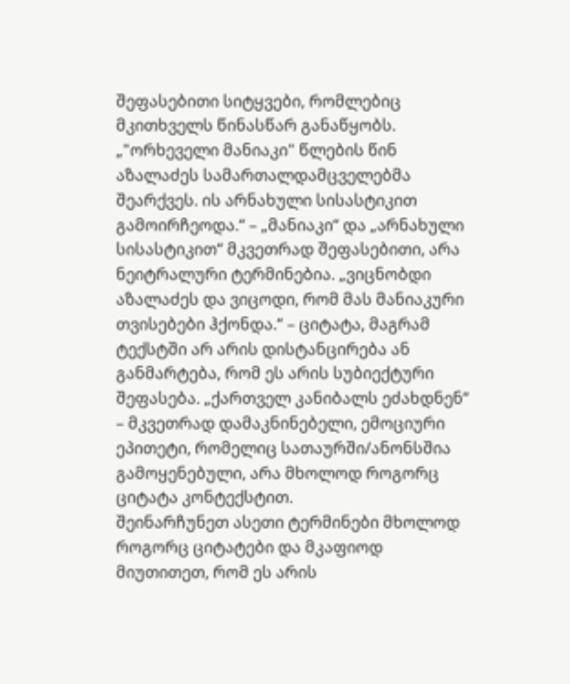შეფასებითი სიტყვები, რომლებიც მკითხველს წინასწარ განაწყობს.
„"ორხეველი მანიაკი" წლების წინ აზალაძეს სამართალდამცველებმა შეარქვეს. ის არნახული სისასტიკით გამოირჩეოდა.“ – „მანიაკი“ და „არნახული სისასტიკით“ მკვეთრად შეფასებითი, არა ნეიტრალური ტერმინებია. „ვიცნობდი აზალაძეს და ვიცოდი, რომ მას მანიაკური თვისებები ჰქონდა.“ – ციტატა, მაგრამ ტექსტში არ არის დისტანცირება ან განმარტება, რომ ეს არის სუბიექტური შეფასება. „ქართველ კანიბალს ეძახდნენ“ – მკვეთრად დამაკნინებელი, ემოციური ეპითეტი, რომელიც სათაურში/ანონსშია გამოყენებული, არა მხოლოდ როგორც ციტატა კონტექსტით.
შეინარჩუნეთ ასეთი ტერმინები მხოლოდ როგორც ციტატები და მკაფიოდ მიუთითეთ, რომ ეს არის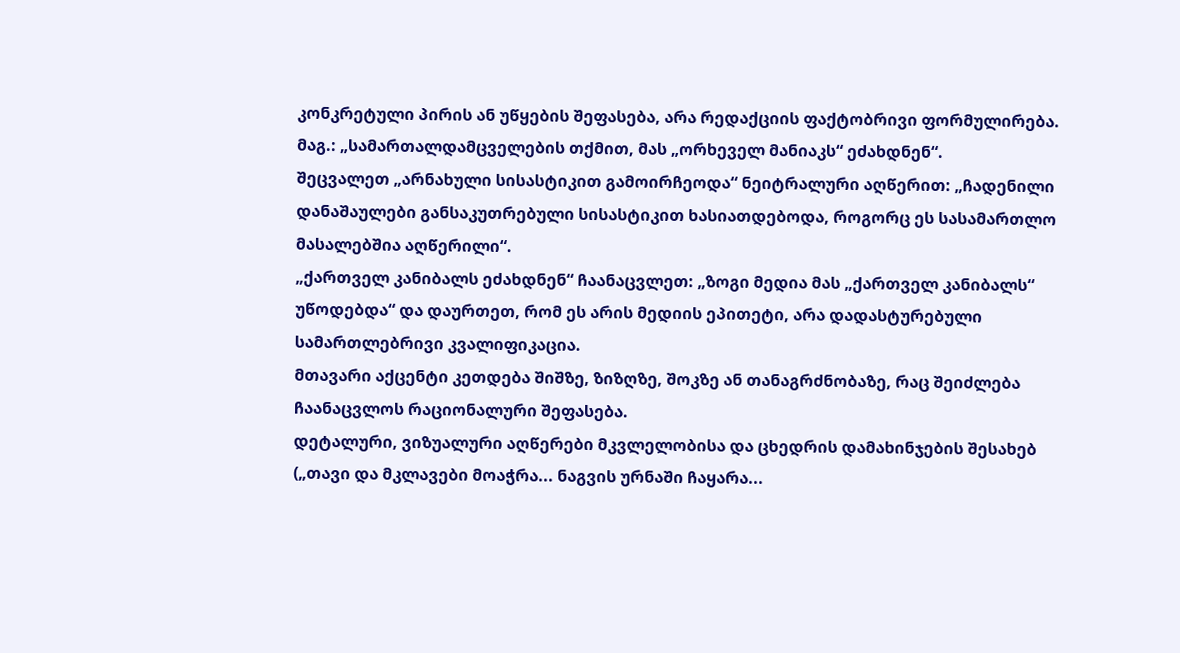კონკრეტული პირის ან უწყების შეფასება, არა რედაქციის ფაქტობრივი ფორმულირება. მაგ.: „სამართალდამცველების თქმით, მას „ორხეველ მანიაკს“ ეძახდნენ“.
შეცვალეთ „არნახული სისასტიკით გამოირჩეოდა“ ნეიტრალური აღწერით: „ჩადენილი დანაშაულები განსაკუთრებული სისასტიკით ხასიათდებოდა, როგორც ეს სასამართლო მასალებშია აღწერილი“.
„ქართველ კანიბალს ეძახდნენ“ ჩაანაცვლეთ: „ზოგი მედია მას „ქართველ კანიბალს“ უწოდებდა“ და დაურთეთ, რომ ეს არის მედიის ეპითეტი, არა დადასტურებული სამართლებრივი კვალიფიკაცია.
მთავარი აქცენტი კეთდება შიშზე, ზიზღზე, შოკზე ან თანაგრძნობაზე, რაც შეიძლება ჩაანაცვლოს რაციონალური შეფასება.
დეტალური, ვიზუალური აღწერები მკვლელობისა და ცხედრის დამახინჯების შესახებ („თავი და მკლავები მოაჭრა... ნაგვის ურნაში ჩაყარა...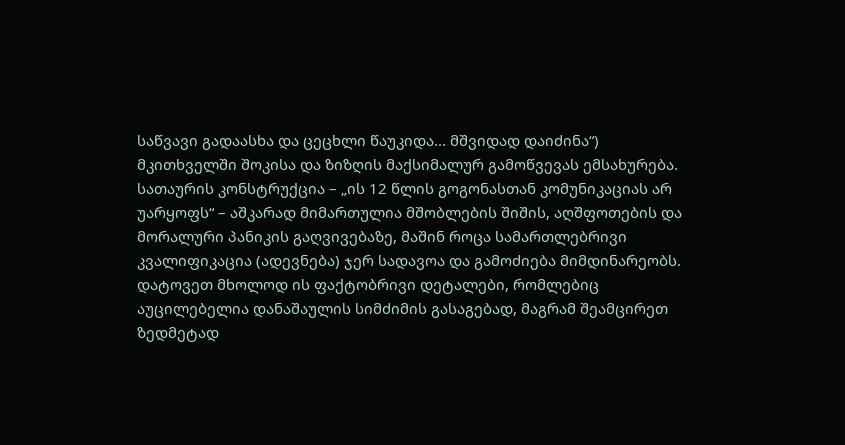საწვავი გადაასხა და ცეცხლი წაუკიდა... მშვიდად დაიძინა“) მკითხველში შოკისა და ზიზღის მაქსიმალურ გამოწვევას ემსახურება. სათაურის კონსტრუქცია – „ის 12 წლის გოგონასთან კომუნიკაციას არ უარყოფს“ – აშკარად მიმართულია მშობლების შიშის, აღშფოთების და მორალური პანიკის გაღვივებაზე, მაშინ როცა სამართლებრივი კვალიფიკაცია (ადევნება) ჯერ სადავოა და გამოძიება მიმდინარეობს.
დატოვეთ მხოლოდ ის ფაქტობრივი დეტალები, რომლებიც აუცილებელია დანაშაულის სიმძიმის გასაგებად, მაგრამ შეამცირეთ ზედმეტად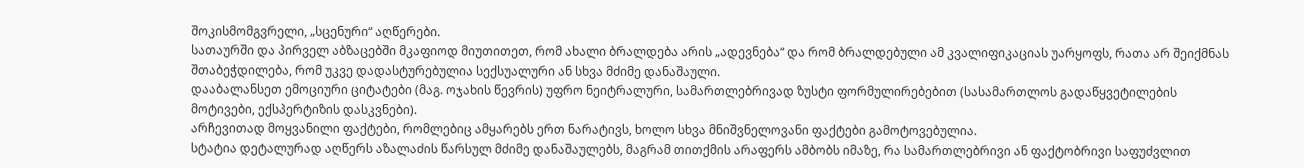შოკისმომგვრელი, „სცენური“ აღწერები.
სათაურში და პირველ აბზაცებში მკაფიოდ მიუთითეთ, რომ ახალი ბრალდება არის „ადევნება“ და რომ ბრალდებული ამ კვალიფიკაციას უარყოფს, რათა არ შეიქმნას შთაბეჭდილება, რომ უკვე დადასტურებულია სექსუალური ან სხვა მძიმე დანაშაული.
დააბალანსეთ ემოციური ციტატები (მაგ. ოჯახის წევრის) უფრო ნეიტრალური, სამართლებრივად ზუსტი ფორმულირებებით (სასამართლოს გადაწყვეტილების მოტივები, ექსპერტიზის დასკვნები).
არჩევითად მოყვანილი ფაქტები, რომლებიც ამყარებს ერთ ნარატივს, ხოლო სხვა მნიშვნელოვანი ფაქტები გამოტოვებულია.
სტატია დეტალურად აღწერს აზალაძის წარსულ მძიმე დანაშაულებს, მაგრამ თითქმის არაფერს ამბობს იმაზე, რა სამართლებრივი ან ფაქტობრივი საფუძვლით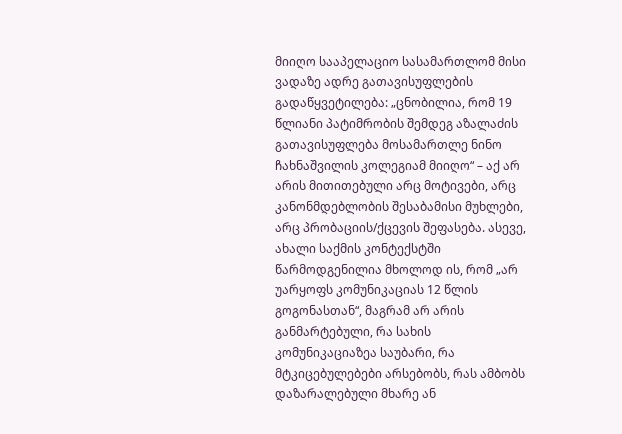მიიღო სააპელაციო სასამართლომ მისი ვადაზე ადრე გათავისუფლების გადაწყვეტილება: „ცნობილია, რომ 19 წლიანი პატიმრობის შემდეგ აზალაძის გათავისუფლება მოსამართლე ნინო ჩახნაშვილის კოლეგიამ მიიღო“ – აქ არ არის მითითებული არც მოტივები, არც კანონმდებლობის შესაბამისი მუხლები, არც პრობაციის/ქცევის შეფასება. ასევე, ახალი საქმის კონტექსტში წარმოდგენილია მხოლოდ ის, რომ „არ უარყოფს კომუნიკაციას 12 წლის გოგონასთან“, მაგრამ არ არის განმარტებული, რა სახის კომუნიკაციაზეა საუბარი, რა მტკიცებულებები არსებობს, რას ამბობს დაზარალებული მხარე ან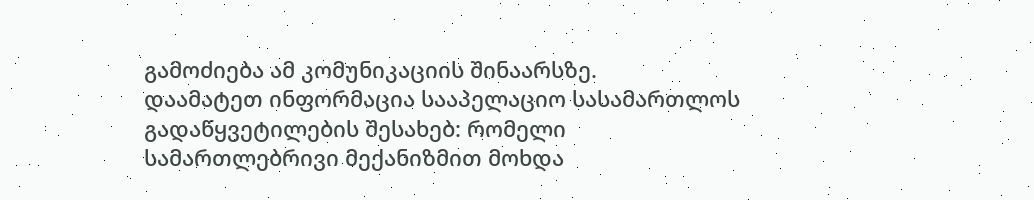გამოძიება ამ კომუნიკაციის შინაარსზე.
დაამატეთ ინფორმაცია სააპელაციო სასამართლოს გადაწყვეტილების შესახებ: რომელი სამართლებრივი მექანიზმით მოხდა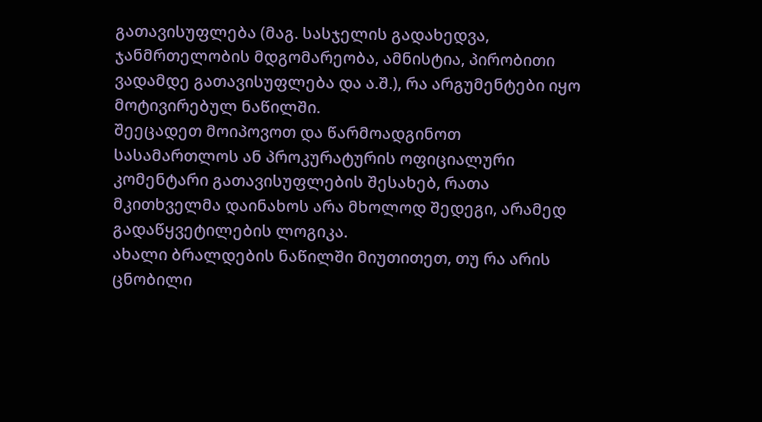გათავისუფლება (მაგ. სასჯელის გადახედვა, ჯანმრთელობის მდგომარეობა, ამნისტია, პირობითი ვადამდე გათავისუფლება და ა.შ.), რა არგუმენტები იყო მოტივირებულ ნაწილში.
შეეცადეთ მოიპოვოთ და წარმოადგინოთ სასამართლოს ან პროკურატურის ოფიციალური კომენტარი გათავისუფლების შესახებ, რათა მკითხველმა დაინახოს არა მხოლოდ შედეგი, არამედ გადაწყვეტილების ლოგიკა.
ახალი ბრალდების ნაწილში მიუთითეთ, თუ რა არის ცნობილი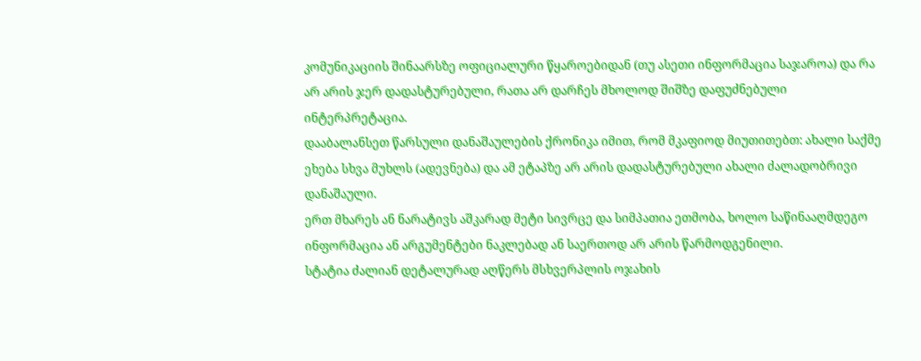კომუნიკაციის შინაარსზე ოფიციალური წყაროებიდან (თუ ასეთი ინფორმაცია საჯაროა) და რა არ არის ჯერ დადასტურებული, რათა არ დარჩეს მხოლოდ შიშზე დაფუძნებული ინტერპრეტაცია.
დააბალანსეთ წარსული დანაშაულების ქრონიკა იმით, რომ მკაფიოდ მიუთითებთ: ახალი საქმე ეხება სხვა მუხლს (ადევნება) და ამ ეტაპზე არ არის დადასტურებული ახალი ძალადობრივი დანაშაული.
ერთ მხარეს ან ნარატივს აშკარად მეტი სივრცე და სიმპათია ეთმობა, ხოლო საწინააღმდეგო ინფორმაცია ან არგუმენტები ნაკლებად ან საერთოდ არ არის წარმოდგენილი.
სტატია ძალიან დეტალურად აღწერს მსხვერპლის ოჯახის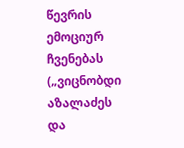წევრის ემოციურ ჩვენებას („ვიცნობდი აზალაძეს და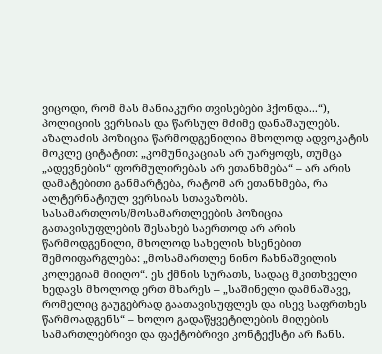ვიცოდი, რომ მას მანიაკური თვისებები ჰქონდა...“), პოლიციის ვერსიას და წარსულ მძიმე დანაშაულებს. აზალაძის პოზიცია წარმოდგენილია მხოლოდ ადვოკატის მოკლე ციტატით: „კომუნიკაციას არ უარყოფს, თუმცა „ადევნების“ ფორმულირებას არ ეთანხმება“ – არ არის დამატებითი განმარტება, რატომ არ ეთანხმება, რა ალტერნატიულ ვერსიას სთავაზობს. სასამართლოს/მოსამართლეების პოზიცია გათავისუფლების შესახებ საერთოდ არ არის წარმოდგენილი, მხოლოდ სახელის ხსენებით შემოიფარგლება: „მოსამართლე ნინო ჩახნაშვილის კოლეგიამ მიიღო“. ეს ქმნის სურათს, სადაც მკითხველი ხედავს მხოლოდ ერთ მხარეს – „საშინელი დამნაშავე, რომელიც გაუგებრად გაათავისუფლეს და ისევ საფრთხეს წარმოადგენს“ – ხოლო გადაწყვეტილების მიღების სამართლებრივი და ფაქტობრივი კონტექსტი არ ჩანს.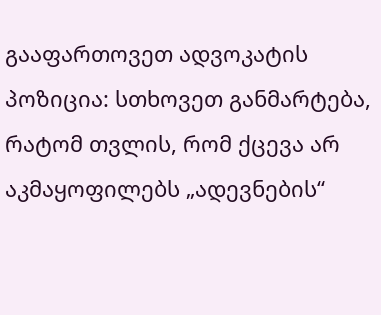გააფართოვეთ ადვოკატის პოზიცია: სთხოვეთ განმარტება, რატომ თვლის, რომ ქცევა არ აკმაყოფილებს „ადევნების“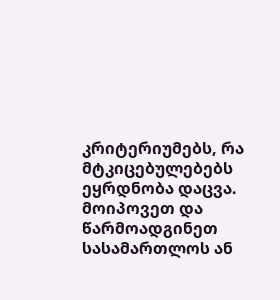კრიტერიუმებს, რა მტკიცებულებებს ეყრდნობა დაცვა.
მოიპოვეთ და წარმოადგინეთ სასამართლოს ან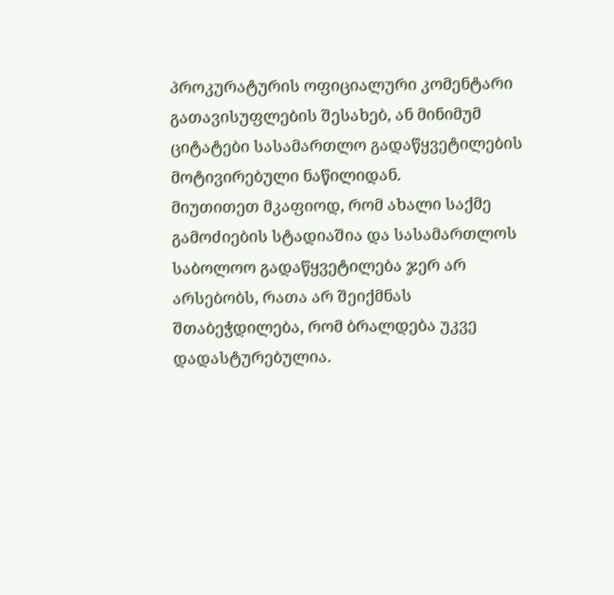პროკურატურის ოფიციალური კომენტარი გათავისუფლების შესახებ, ან მინიმუმ ციტატები სასამართლო გადაწყვეტილების მოტივირებული ნაწილიდან.
მიუთითეთ მკაფიოდ, რომ ახალი საქმე გამოძიების სტადიაშია და სასამართლოს საბოლოო გადაწყვეტილება ჯერ არ არსებობს, რათა არ შეიქმნას შთაბეჭდილება, რომ ბრალდება უკვე დადასტურებულია.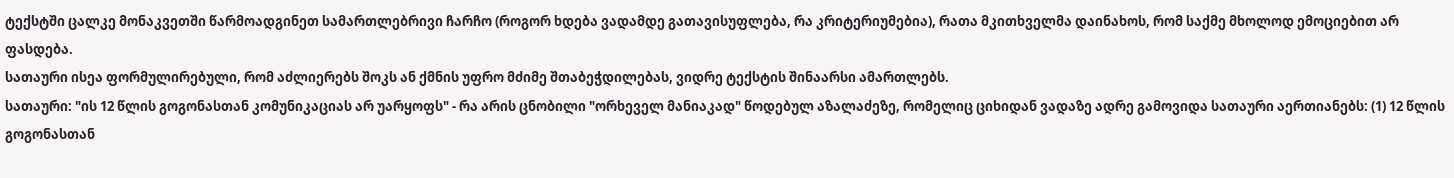ტექსტში ცალკე მონაკვეთში წარმოადგინეთ სამართლებრივი ჩარჩო (როგორ ხდება ვადამდე გათავისუფლება, რა კრიტერიუმებია), რათა მკითხველმა დაინახოს, რომ საქმე მხოლოდ ემოციებით არ ფასდება.
სათაური ისეა ფორმულირებული, რომ აძლიერებს შოკს ან ქმნის უფრო მძიმე შთაბეჭდილებას, ვიდრე ტექსტის შინაარსი ამართლებს.
სათაური: "ის 12 წლის გოგონასთან კომუნიკაციას არ უარყოფს" - რა არის ცნობილი "ორხეველ მანიაკად" წოდებულ აზალაძეზე, რომელიც ციხიდან ვადაზე ადრე გამოვიდა სათაური აერთიანებს: (1) 12 წლის გოგონასთან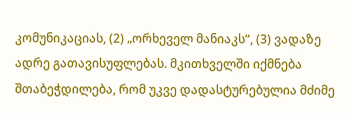კომუნიკაციას, (2) „ორხეველ მანიაკს“, (3) ვადაზე ადრე გათავისუფლებას. მკითხველში იქმნება შთაბეჭდილება, რომ უკვე დადასტურებულია მძიმე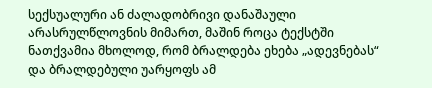სექსუალური ან ძალადობრივი დანაშაული არასრულწლოვნის მიმართ, მაშინ როცა ტექსტში ნათქვამია მხოლოდ, რომ ბრალდება ეხება „ადევნებას“ და ბრალდებული უარყოფს ამ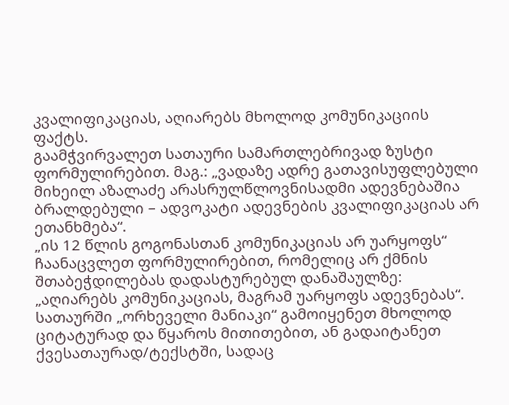კვალიფიკაციას, აღიარებს მხოლოდ კომუნიკაციის ფაქტს.
გაამჭვირვალეთ სათაური სამართლებრივად ზუსტი ფორმულირებით. მაგ.: „ვადაზე ადრე გათავისუფლებული მიხეილ აზალაძე არასრულწლოვნისადმი ადევნებაშია ბრალდებული – ადვოკატი ადევნების კვალიფიკაციას არ ეთანხმება“.
„ის 12 წლის გოგონასთან კომუნიკაციას არ უარყოფს“ ჩაანაცვლეთ ფორმულირებით, რომელიც არ ქმნის შთაბეჭდილებას დადასტურებულ დანაშაულზე: „აღიარებს კომუნიკაციას, მაგრამ უარყოფს ადევნებას“.
სათაურში „ორხეველი მანიაკი“ გამოიყენეთ მხოლოდ ციტატურად და წყაროს მითითებით, ან გადაიტანეთ ქვესათაურად/ტექსტში, სადაც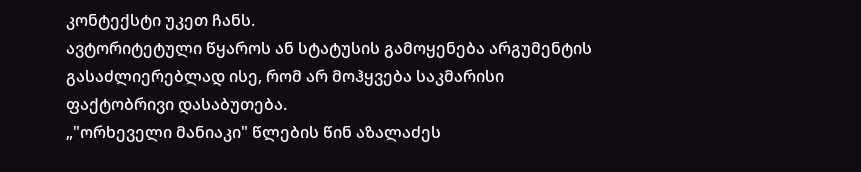კონტექსტი უკეთ ჩანს.
ავტორიტეტული წყაროს ან სტატუსის გამოყენება არგუმენტის გასაძლიერებლად ისე, რომ არ მოჰყვება საკმარისი ფაქტობრივი დასაბუთება.
„"ორხეველი მანიაკი" წლების წინ აზალაძეს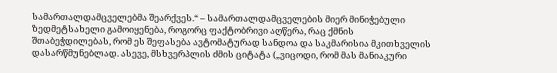სამართალდამცველებმა შეარქვეს.“ – სამართალდამცველების მიერ მინიჭებული ზედმეტსახელი გამოიყენება, როგორც ფაქტობრივი აღწერა, რაც ქმნის შთაბეჭდილებას, რომ ეს შეფასება ავტომატურად სანდოა და საკმარისია მკითხველის დასარწმუნებლად. ასევე, მსხვერპლის ძმის ციტატა („ვიცოდი, რომ მას მანიაკური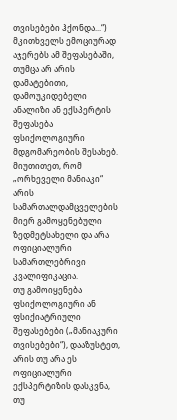თვისებები ჰქონდა...“) მკითხველს ემოციურად აჯერებს ამ შეფასებაში, თუმცა არ არის დამატებითი, დამოუკიდებელი ანალიზი ან ექსპერტის შეფასება ფსიქოლოგიური მდგომარეობის შესახებ.
მიუთითეთ, რომ „ორხეველი მანიაკი“ არის სამართალდამცველების მიერ გამოყენებული ზედმეტსახელი და არა ოფიციალური სამართლებრივი კვალიფიკაცია.
თუ გამოიყენება ფსიქოლოგიური ან ფსიქიატრიული შეფასებები („მანიაკური თვისებები“), დააზუსტეთ, არის თუ არა ეს ოფიციალური ექსპერტიზის დასკვნა, თუ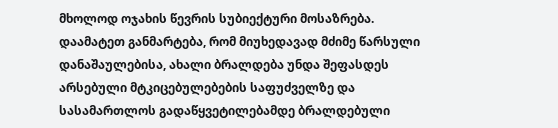მხოლოდ ოჯახის წევრის სუბიექტური მოსაზრება.
დაამატეთ განმარტება, რომ მიუხედავად მძიმე წარსული დანაშაულებისა, ახალი ბრალდება უნდა შეფასდეს არსებული მტკიცებულებების საფუძველზე და სასამართლოს გადაწყვეტილებამდე ბრალდებული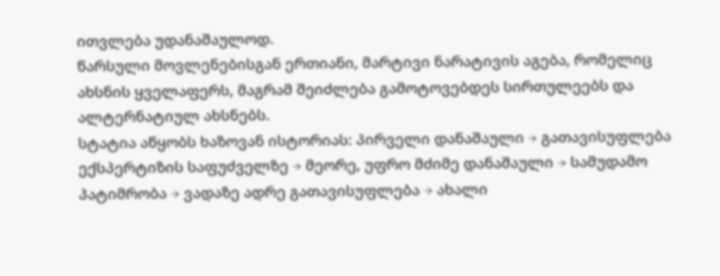ითვლება უდანაშაულოდ.
წარსული მოვლენებისგან ერთიანი, მარტივი ნარატივის აგება, რომელიც ახსნის ყველაფერს, მაგრამ შეიძლება გამოტოვებდეს სირთულეებს და ალტერნატიულ ახსნებს.
სტატია აწყობს ხაზოვან ისტორიას: პირველი დანაშაული → გათავისუფლება ექსპერტიზის საფუძველზე → მეორე, უფრო მძიმე დანაშაული → სამუდამო პატიმრობა → ვადაზე ადრე გათავისუფლება → ახალი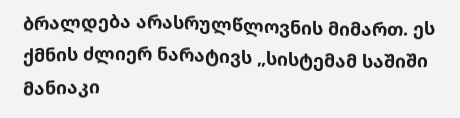ბრალდება არასრულწლოვნის მიმართ. ეს ქმნის ძლიერ ნარატივს „სისტემამ საშიში მანიაკი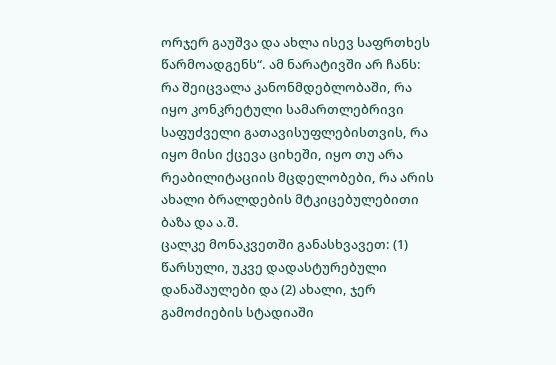ორჯერ გაუშვა და ახლა ისევ საფრთხეს წარმოადგენს“. ამ ნარატივში არ ჩანს: რა შეიცვალა კანონმდებლობაში, რა იყო კონკრეტული სამართლებრივი საფუძველი გათავისუფლებისთვის, რა იყო მისი ქცევა ციხეში, იყო თუ არა რეაბილიტაციის მცდელობები, რა არის ახალი ბრალდების მტკიცებულებითი ბაზა და ა.შ.
ცალკე მონაკვეთში განასხვავეთ: (1) წარსული, უკვე დადასტურებული დანაშაულები და (2) ახალი, ჯერ გამოძიების სტადიაში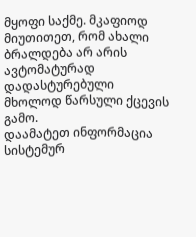მყოფი საქმე. მკაფიოდ მიუთითეთ, რომ ახალი ბრალდება არ არის ავტომატურად დადასტურებული მხოლოდ წარსული ქცევის გამო.
დაამატეთ ინფორმაცია სისტემურ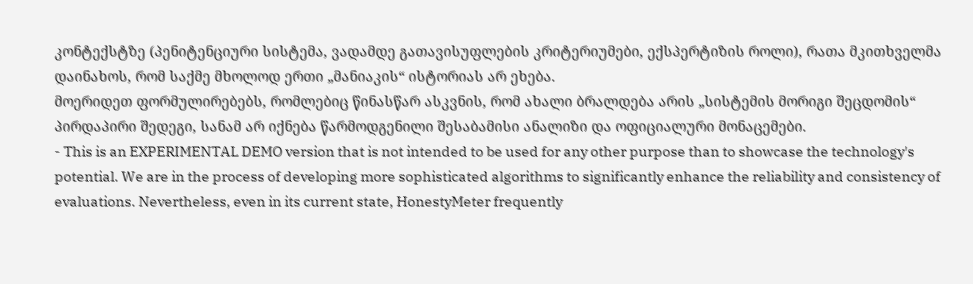კონტექსტზე (პენიტენციური სისტემა, ვადამდე გათავისუფლების კრიტერიუმები, ექსპერტიზის როლი), რათა მკითხველმა დაინახოს, რომ საქმე მხოლოდ ერთი „მანიაკის“ ისტორიას არ ეხება.
მოერიდეთ ფორმულირებებს, რომლებიც წინასწარ ასკვნის, რომ ახალი ბრალდება არის „სისტემის მორიგი შეცდომის“ პირდაპირი შედეგი, სანამ არ იქნება წარმოდგენილი შესაბამისი ანალიზი და ოფიციალური მონაცემები.
- This is an EXPERIMENTAL DEMO version that is not intended to be used for any other purpose than to showcase the technology's potential. We are in the process of developing more sophisticated algorithms to significantly enhance the reliability and consistency of evaluations. Nevertheless, even in its current state, HonestyMeter frequently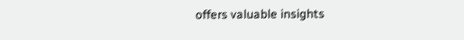offers valuable insights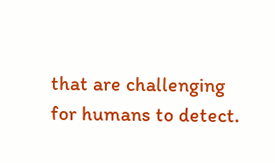that are challenging for humans to detect.